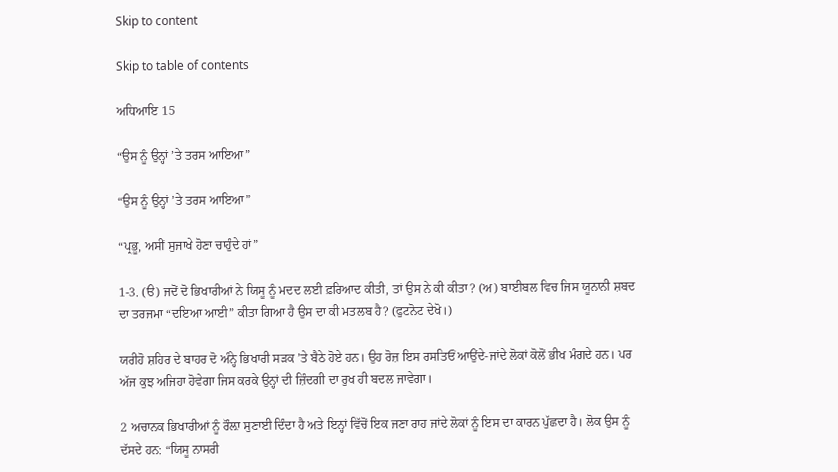Skip to content

Skip to table of contents

ਅਧਿਆਇ 15

“ਉਸ ਨੂੰ ਉਨ੍ਹਾਂ ’ਤੇ ਤਰਸ ਆਇਆ”

“ਉਸ ਨੂੰ ਉਨ੍ਹਾਂ ’ਤੇ ਤਰਸ ਆਇਆ”

“ਪ੍ਰਭੂ, ਅਸੀਂ ਸੁਜਾਖੇ ਹੋਣਾ ਚਾਹੁੰਦੇ ਹਾਂ”

1-3. (ੳ) ਜਦੋਂ ਦੋ ਭਿਖਾਰੀਆਂ ਨੇ ਯਿਸੂ ਨੂੰ ਮਦਦ ਲਈ ਫ਼ਰਿਆਦ ਕੀਤੀ, ਤਾਂ ਉਸ ਨੇ ਕੀ ਕੀਤਾ? (ਅ) ਬਾਈਬਲ ਵਿਚ ਜਿਸ ਯੂਨਾਨੀ ਸ਼ਬਦ ਦਾ ਤਰਜਮਾ “ਦਇਆ ਆਈ” ਕੀਤਾ ਗਿਆ ਹੈ ਉਸ ਦਾ ਕੀ ਮਤਲਬ ਹੈ? (ਫੁਟਨੋਟ ਦੇਖੋ।)

ਯਰੀਹੋ ਸ਼ਹਿਰ ਦੇ ਬਾਹਰ ਦੋ ਅੰਨ੍ਹੇ ਭਿਖਾਰੀ ਸੜਕ ’ਤੇ ਬੈਠੇ ਹੋਏ ਹਨ। ਉਹ ਰੋਜ਼ ਇਸ ਰਸਤਿਓਂ ਆਉਂਦੇ-ਜਾਂਦੇ ਲੋਕਾਂ ਕੋਲੋਂ ਭੀਖ ਮੰਗਦੇ ਹਨ। ਪਰ ਅੱਜ ਕੁਝ ਅਜਿਹਾ ਹੋਵੇਗਾ ਜਿਸ ਕਰਕੇ ਉਨ੍ਹਾਂ ਦੀ ਜ਼ਿੰਦਗੀ ਦਾ ਰੁਖ ਹੀ ਬਦਲ ਜਾਵੇਗਾ।

2 ਅਚਾਨਕ ਭਿਖਾਰੀਆਂ ਨੂੰ ਰੌਲ਼ਾ ਸੁਣਾਈ ਦਿੰਦਾ ਹੈ ਅਤੇ ਇਨ੍ਹਾਂ ਵਿੱਚੋਂ ਇਕ ਜਣਾ ਰਾਹ ਜਾਂਦੇ ਲੋਕਾਂ ਨੂੰ ਇਸ ਦਾ ਕਾਰਨ ਪੁੱਛਦਾ ਹੈ। ਲੋਕ ਉਸ ਨੂੰ ਦੱਸਦੇ ਹਨ: “ਯਿਸੂ ਨਾਸਰੀ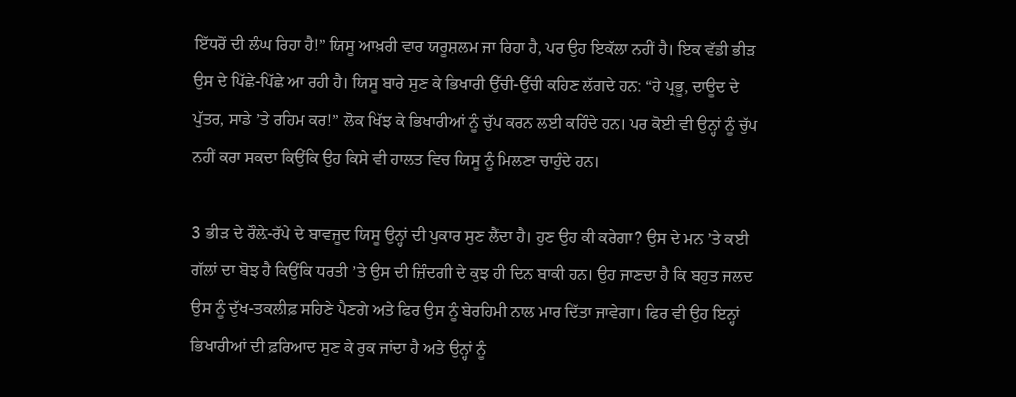ਇੱਧਰੋਂ ਦੀ ਲੰਘ ਰਿਹਾ ਹੈ!” ਯਿਸੂ ਆਖ਼ਰੀ ਵਾਰ ਯਰੂਸ਼ਲਮ ਜਾ ਰਿਹਾ ਹੈ, ਪਰ ਉਹ ਇਕੱਲਾ ਨਹੀਂ ਹੈ। ਇਕ ਵੱਡੀ ਭੀੜ ਉਸ ਦੇ ਪਿੱਛੇ-ਪਿੱਛੇ ਆ ਰਹੀ ਹੈ। ਯਿਸੂ ਬਾਰੇ ਸੁਣ ਕੇ ਭਿਖਾਰੀ ਉੱਚੀ-ਉੱਚੀ ਕਹਿਣ ਲੱਗਦੇ ਹਨ: “ਹੇ ਪ੍ਰਭੂ, ਦਾਊਦ ਦੇ ਪੁੱਤਰ, ਸਾਡੇ ’ਤੇ ਰਹਿਮ ਕਰ!” ਲੋਕ ਖਿੱਝ ਕੇ ਭਿਖਾਰੀਆਂ ਨੂੰ ਚੁੱਪ ਕਰਨ ਲਈ ਕਹਿੰਦੇ ਹਨ। ਪਰ ਕੋਈ ਵੀ ਉਨ੍ਹਾਂ ਨੂੰ ਚੁੱਪ ਨਹੀਂ ਕਰਾ ਸਕਦਾ ਕਿਉਂਕਿ ਉਹ ਕਿਸੇ ਵੀ ਹਾਲਤ ਵਿਚ ਯਿਸੂ ਨੂੰ ਮਿਲਣਾ ਚਾਹੁੰਦੇ ਹਨ।

3 ਭੀੜ ਦੇ ਰੌਲ਼ੇ-ਰੱਪੇ ਦੇ ਬਾਵਜੂਦ ਯਿਸੂ ਉਨ੍ਹਾਂ ਦੀ ਪੁਕਾਰ ਸੁਣ ਲੈਂਦਾ ਹੈ। ਹੁਣ ਉਹ ਕੀ ਕਰੇਗਾ? ਉਸ ਦੇ ਮਨ ’ਤੇ ਕਈ ਗੱਲਾਂ ਦਾ ਬੋਝ ਹੈ ਕਿਉਂਕਿ ਧਰਤੀ ’ਤੇ ਉਸ ਦੀ ਜ਼ਿੰਦਗੀ ਦੇ ਕੁਝ ਹੀ ਦਿਨ ਬਾਕੀ ਹਨ। ਉਹ ਜਾਣਦਾ ਹੈ ਕਿ ਬਹੁਤ ਜਲਦ ਉਸ ਨੂੰ ਦੁੱਖ-ਤਕਲੀਫ਼ ਸਹਿਣੇ ਪੈਣਗੇ ਅਤੇ ਫਿਰ ਉਸ ਨੂੰ ਬੇਰਹਿਮੀ ਨਾਲ ਮਾਰ ਦਿੱਤਾ ਜਾਵੇਗਾ। ਫਿਰ ਵੀ ਉਹ ਇਨ੍ਹਾਂ ਭਿਖਾਰੀਆਂ ਦੀ ਫ਼ਰਿਆਦ ਸੁਣ ਕੇ ਰੁਕ ਜਾਂਦਾ ਹੈ ਅਤੇ ਉਨ੍ਹਾਂ ਨੂੰ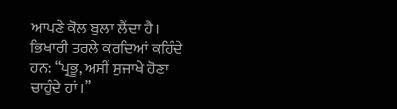ਆਪਣੇ ਕੋਲ ਬੁਲਾ ਲੈਂਦਾ ਹੈ। ਭਿਖਾਰੀ ਤਰਲੇ ਕਰਦਿਆਂ ਕਹਿੰਦੇ ਹਨ: “ਪ੍ਰਭੂ, ਅਸੀਂ ਸੁਜਾਖੇ ਹੋਣਾ ਚਾਹੁੰਦੇ ਹਾਂ।”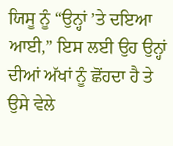ਯਿਸੂ ਨੂੰ “ਉਨ੍ਹਾਂ ’ਤੇ ਦਇਆ ਆਈ,” ਇਸ ਲਈ ਉਹ ਉਨ੍ਹਾਂ ਦੀਆਂ ਅੱਖਾਂ ਨੂੰ ਛੋਂਹਦਾ ਹੈ ਤੇ ਉਸੇ ਵੇਲੇ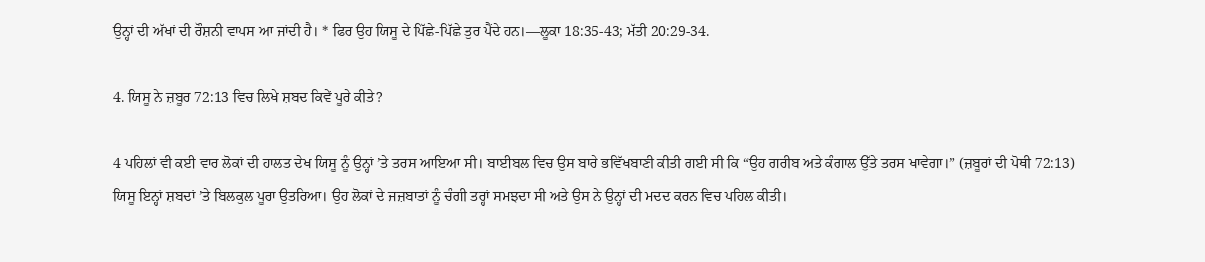ਉਨ੍ਹਾਂ ਦੀ ਅੱਖਾਂ ਦੀ ਰੌਸ਼ਨੀ ਵਾਪਸ ਆ ਜਾਂਦੀ ਹੈ। * ਫਿਰ ਉਹ ਯਿਸੂ ਦੇ ਪਿੱਛੇ-ਪਿੱਛੇ ਤੁਰ ਪੈਂਦੇ ਹਨ।—ਲੂਕਾ 18:35-43; ਮੱਤੀ 20:29-34.

4. ਯਿਸੂ ਨੇ ਜ਼ਬੂਰ 72:13 ਵਿਚ ਲਿਖੇ ਸ਼ਬਦ ਕਿਵੇਂ ਪੂਰੇ ਕੀਤੇ?

4 ਪਹਿਲਾਂ ਵੀ ਕਈ ਵਾਰ ਲੋਕਾਂ ਦੀ ਹਾਲਤ ਦੇਖ ਯਿਸੂ ਨੂੰ ਉਨ੍ਹਾਂ ’ਤੇ ਤਰਸ ਆਇਆ ਸੀ। ਬਾਈਬਲ ਵਿਚ ਉਸ ਬਾਰੇ ਭਵਿੱਖਬਾਣੀ ਕੀਤੀ ਗਈ ਸੀ ਕਿ “ਉਹ ਗਰੀਬ ਅਤੇ ਕੰਗਾਲ ਉੱਤੇ ਤਰਸ ਖਾਵੇਗਾ।” (ਜ਼ਬੂਰਾਂ ਦੀ ਪੋਥੀ 72:13) ਯਿਸੂ ਇਨ੍ਹਾਂ ਸ਼ਬਦਾਂ ’ਤੇ ਬਿਲਕੁਲ ਪੂਰਾ ਉਤਰਿਆ। ਉਹ ਲੋਕਾਂ ਦੇ ਜਜ਼ਬਾਤਾਂ ਨੂੰ ਚੰਗੀ ਤਰ੍ਹਾਂ ਸਮਝਦਾ ਸੀ ਅਤੇ ਉਸ ਨੇ ਉਨ੍ਹਾਂ ਦੀ ਮਦਦ ਕਰਨ ਵਿਚ ਪਹਿਲ ਕੀਤੀ।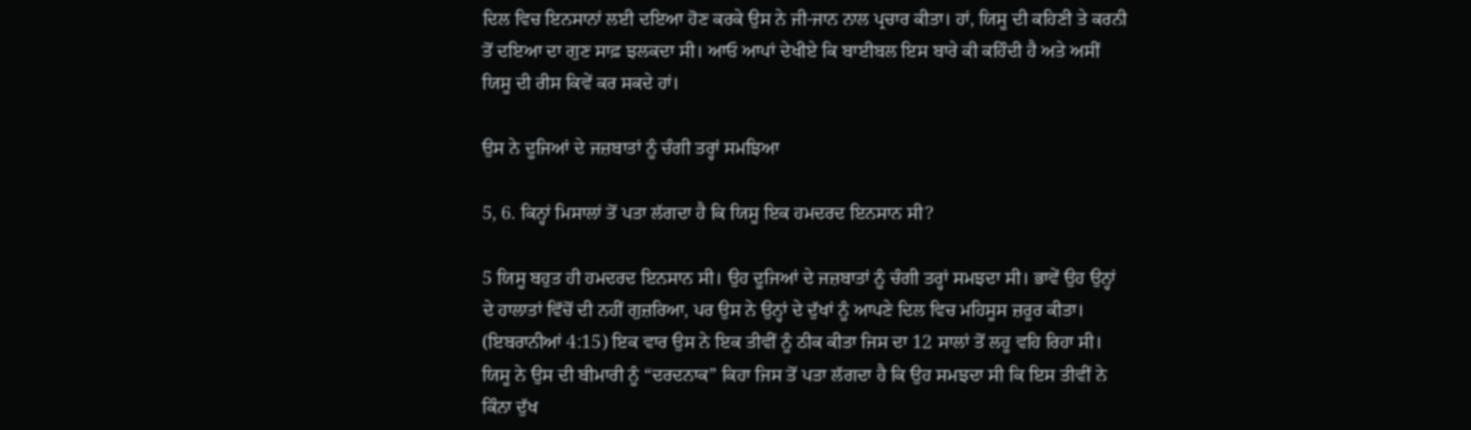ਦਿਲ ਵਿਚ ਇਨਸਾਨਾਂ ਲਈ ਦਇਆ ਹੋਣ ਕਰਕੇ ਉਸ ਨੇ ਜੀ-ਜਾਨ ਨਾਲ ਪ੍ਰਚਾਰ ਕੀਤਾ। ਹਾਂ, ਯਿਸੂ ਦੀ ਕਹਿਣੀ ਤੇ ਕਰਨੀ ਤੋਂ ਦਇਆ ਦਾ ਗੁਣ ਸਾਫ਼ ਝਲਕਦਾ ਸੀ। ਆਓ ਆਪਾਂ ਦੇਖੀਏ ਕਿ ਬਾਈਬਲ ਇਸ ਬਾਰੇ ਕੀ ਕਹਿੰਦੀ ਹੈ ਅਤੇ ਅਸੀਂ ਯਿਸੂ ਦੀ ਰੀਸ ਕਿਵੇਂ ਕਰ ਸਕਦੇ ਹਾਂ।

ਉਸ ਨੇ ਦੂਜਿਆਂ ਦੇ ਜਜ਼ਬਾਤਾਂ ਨੂੰ ਚੰਗੀ ਤਰ੍ਹਾਂ ਸਮਝਿਆ

5, 6. ਕਿਨ੍ਹਾਂ ਮਿਸਾਲਾਂ ਤੋਂ ਪਤਾ ਲੱਗਦਾ ਹੈ ਕਿ ਯਿਸੂ ਇਕ ਹਮਦਰਦ ਇਨਸਾਨ ਸੀ?

5 ਯਿਸੂ ਬਹੁਤ ਹੀ ਹਮਦਰਦ ਇਨਸਾਨ ਸੀ। ਉਹ ਦੂਜਿਆਂ ਦੇ ਜਜ਼ਬਾਤਾਂ ਨੂੰ ਚੰਗੀ ਤਰ੍ਹਾਂ ਸਮਝਦਾ ਸੀ। ਭਾਵੇਂ ਉਹ ਉਨ੍ਹਾਂ ਦੇ ਹਾਲਾਤਾਂ ਵਿੱਚੋਂ ਦੀ ਨਹੀਂ ਗੁਜ਼ਰਿਆ, ਪਰ ਉਸ ਨੇ ਉਨ੍ਹਾਂ ਦੇ ਦੁੱਖਾਂ ਨੂੰ ਆਪਣੇ ਦਿਲ ਵਿਚ ਮਹਿਸੂਸ ਜ਼ਰੂਰ ਕੀਤਾ। (ਇਬਰਾਨੀਆਂ 4:15) ਇਕ ਵਾਰ ਉਸ ਨੇ ਇਕ ਤੀਵੀਂ ਨੂੰ ਠੀਕ ਕੀਤਾ ਜਿਸ ਦਾ 12 ਸਾਲਾਂ ਤੋਂ ਲਹੂ ਵਹਿ ਰਿਹਾ ਸੀ। ਯਿਸੂ ਨੇ ਉਸ ਦੀ ਬੀਮਾਰੀ ਨੂੰ “ਦਰਦਨਾਕ” ਕਿਹਾ ਜਿਸ ਤੋਂ ਪਤਾ ਲੱਗਦਾ ਹੈ ਕਿ ਉਹ ਸਮਝਦਾ ਸੀ ਕਿ ਇਸ ਤੀਵੀਂ ਨੇ ਕਿੰਨਾ ਦੁੱਖ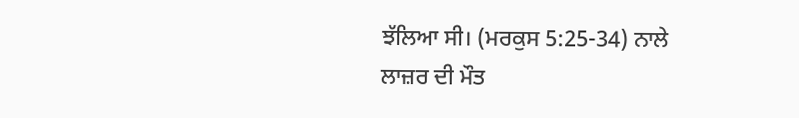ਝੱਲਿਆ ਸੀ। (ਮਰਕੁਸ 5:25-34) ਨਾਲੇ ਲਾਜ਼ਰ ਦੀ ਮੌਤ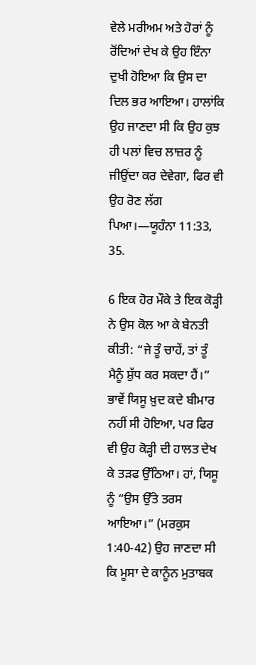ਵੇਲੇ ਮਰੀਅਮ ਅਤੇ ਹੋਰਾਂ ਨੂੰ ਰੋਂਦਿਆਂ ਦੇਖ ਕੇ ਉਹ ਇੰਨਾ ਦੁਖੀ ਹੋਇਆ ਕਿ ਉਸ ਦਾ ਦਿਲ ਭਰ ਆਇਆ। ਹਾਲਾਂਕਿ ਉਹ ਜਾਣਦਾ ਸੀ ਕਿ ਉਹ ਕੁਝ ਹੀ ਪਲਾਂ ਵਿਚ ਲਾਜ਼ਰ ਨੂੰ ਜੀਉਂਦਾ ਕਰ ਦੇਵੇਗਾ, ਫਿਰ ਵੀ ਉਹ ਰੋਣ ਲੱਗ ਪਿਆ।—ਯੂਹੰਨਾ 11:33, 35.

6 ਇਕ ਹੋਰ ਮੌਕੇ ਤੇ ਇਕ ਕੋੜ੍ਹੀ ਨੇ ਉਸ ਕੋਲ ਆ ਕੇ ਬੇਨਤੀ ਕੀਤੀ: “ਜੇ ਤੂੰ ਚਾਹੇਂ, ਤਾਂ ਤੂੰ ਮੈਨੂੰ ਸ਼ੁੱਧ ਕਰ ਸਕਦਾ ਹੈਂ।” ਭਾਵੇਂ ਯਿਸੂ ਖ਼ੁਦ ਕਦੇ ਬੀਮਾਰ ਨਹੀਂ ਸੀ ਹੋਇਆ, ਪਰ ਫਿਰ ਵੀ ਉਹ ਕੋੜ੍ਹੀ ਦੀ ਹਾਲਤ ਦੇਖ ਕੇ ਤੜਫ ਉੱਠਿਆ। ਹਾਂ, ਯਿਸੂ ਨੂੰ “ਉਸ ਉੱਤੇ ਤਰਸ ਆਇਆ।” (ਮਰਕੁਸ 1:40-42) ਉਹ ਜਾਣਦਾ ਸੀ ਕਿ ਮੂਸਾ ਦੇ ਕਾਨੂੰਨ ਮੁਤਾਬਕ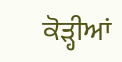ਕੋੜ੍ਹੀਆਂ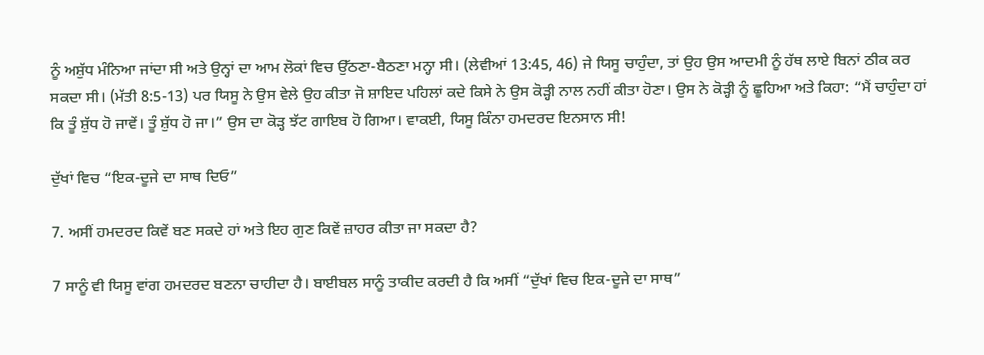ਨੂੰ ਅਸ਼ੁੱਧ ਮੰਨਿਆ ਜਾਂਦਾ ਸੀ ਅਤੇ ਉਨ੍ਹਾਂ ਦਾ ਆਮ ਲੋਕਾਂ ਵਿਚ ਉੱਠਣਾ-ਬੈਠਣਾ ਮਨ੍ਹਾ ਸੀ। (ਲੇਵੀਆਂ 13:45, 46) ਜੇ ਯਿਸੂ ਚਾਹੁੰਦਾ, ਤਾਂ ਉਹ ਉਸ ਆਦਮੀ ਨੂੰ ਹੱਥ ਲਾਏ ਬਿਨਾਂ ਠੀਕ ਕਰ ਸਕਦਾ ਸੀ। (ਮੱਤੀ 8:5-13) ਪਰ ਯਿਸੂ ਨੇ ਉਸ ਵੇਲੇ ਉਹ ਕੀਤਾ ਜੋ ਸ਼ਾਇਦ ਪਹਿਲਾਂ ਕਦੇ ਕਿਸੇ ਨੇ ਉਸ ਕੋੜ੍ਹੀ ਨਾਲ ਨਹੀਂ ਕੀਤਾ ਹੋਣਾ। ਉਸ ਨੇ ਕੋੜ੍ਹੀ ਨੂੰ ਛੂਹਿਆ ਅਤੇ ਕਿਹਾ: “ਮੈਂ ਚਾਹੁੰਦਾ ਹਾਂ ਕਿ ਤੂੰ ਸ਼ੁੱਧ ਹੋ ਜਾਵੇਂ। ਤੂੰ ਸ਼ੁੱਧ ਹੋ ਜਾ।” ਉਸ ਦਾ ਕੋੜ੍ਹ ਝੱਟ ਗਾਇਬ ਹੋ ਗਿਆ। ਵਾਕਈ, ਯਿਸੂ ਕਿੰਨਾ ਹਮਦਰਦ ਇਨਸਾਨ ਸੀ!

ਦੁੱਖਾਂ ਵਿਚ “ਇਕ-ਦੂਜੇ ਦਾ ਸਾਥ ਦਿਓ”

7. ਅਸੀਂ ਹਮਦਰਦ ਕਿਵੇਂ ਬਣ ਸਕਦੇ ਹਾਂ ਅਤੇ ਇਹ ਗੁਣ ਕਿਵੇਂ ਜ਼ਾਹਰ ਕੀਤਾ ਜਾ ਸਕਦਾ ਹੈ?

7 ਸਾਨੂੰ ਵੀ ਯਿਸੂ ਵਾਂਗ ਹਮਦਰਦ ਬਣਨਾ ਚਾਹੀਦਾ ਹੈ। ਬਾਈਬਲ ਸਾਨੂੰ ਤਾਕੀਦ ਕਰਦੀ ਹੈ ਕਿ ਅਸੀਂ “ਦੁੱਖਾਂ ਵਿਚ ਇਕ-ਦੂਜੇ ਦਾ ਸਾਥ”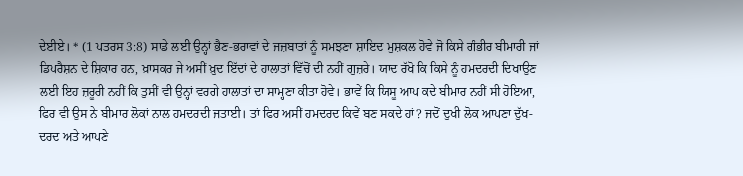ਦੇਈਏ। * (1 ਪਤਰਸ 3:8) ਸਾਡੇ ਲਈ ਉਨ੍ਹਾਂ ਭੈਣ-ਭਰਾਵਾਂ ਦੇ ਜਜ਼ਬਾਤਾਂ ਨੂੰ ਸਮਝਣਾ ਸ਼ਾਇਦ ਮੁਸ਼ਕਲ ਹੋਵੇ ਜੋ ਕਿਸੇ ਗੰਭੀਰ ਬੀਮਾਰੀ ਜਾਂ ਡਿਪਰੈਸ਼ਨ ਦੇ ਸ਼ਿਕਾਰ ਹਨ, ਖ਼ਾਸਕਰ ਜੇ ਅਸੀਂ ਖ਼ੁਦ ਇੱਦਾਂ ਦੇ ਹਾਲਾਤਾਂ ਵਿੱਚੋਂ ਦੀ ਨਹੀਂ ਗੁਜ਼ਰੇ। ਯਾਦ ਰੱਖੋ ਕਿ ਕਿਸੇ ਨੂੰ ਹਮਦਰਦੀ ਦਿਖਾਉਣ ਲਈ ਇਹ ਜ਼ਰੂਰੀ ਨਹੀਂ ਕਿ ਤੁਸੀਂ ਵੀ ਉਨ੍ਹਾਂ ਵਰਗੇ ਹਾਲਾਤਾਂ ਦਾ ਸਾਮ੍ਹਣਾ ਕੀਤਾ ਹੋਵੇ। ਭਾਵੇਂ ਕਿ ਯਿਸੂ ਆਪ ਕਦੇ ਬੀਮਾਰ ਨਹੀਂ ਸੀ ਹੋਇਆ, ਫਿਰ ਵੀ ਉਸ ਨੇ ਬੀਮਾਰ ਲੋਕਾਂ ਨਾਲ ਹਮਦਰਦੀ ਜਤਾਈ। ਤਾਂ ਫਿਰ ਅਸੀਂ ਹਮਦਰਦ ਕਿਵੇਂ ਬਣ ਸਕਦੇ ਹਾਂ? ਜਦੋਂ ਦੁਖੀ ਲੋਕ ਆਪਣਾ ਦੁੱਖ-ਦਰਦ ਅਤੇ ਆਪਣੇ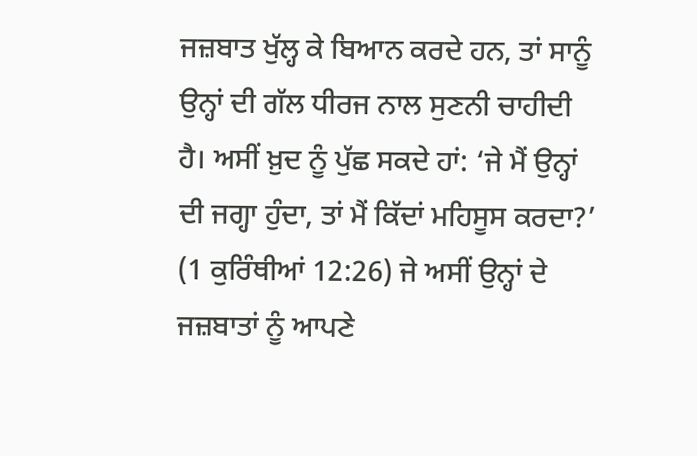ਜਜ਼ਬਾਤ ਖੁੱਲ੍ਹ ਕੇ ਬਿਆਨ ਕਰਦੇ ਹਨ, ਤਾਂ ਸਾਨੂੰ ਉਨ੍ਹਾਂ ਦੀ ਗੱਲ ਧੀਰਜ ਨਾਲ ਸੁਣਨੀ ਚਾਹੀਦੀ ਹੈ। ਅਸੀਂ ਖ਼ੁਦ ਨੂੰ ਪੁੱਛ ਸਕਦੇ ਹਾਂ: ‘ਜੇ ਮੈਂ ਉਨ੍ਹਾਂ ਦੀ ਜਗ੍ਹਾ ਹੁੰਦਾ, ਤਾਂ ਮੈਂ ਕਿੱਦਾਂ ਮਹਿਸੂਸ ਕਰਦਾ?’ (1 ਕੁਰਿੰਥੀਆਂ 12:26) ਜੇ ਅਸੀਂ ਉਨ੍ਹਾਂ ਦੇ ਜਜ਼ਬਾਤਾਂ ਨੂੰ ਆਪਣੇ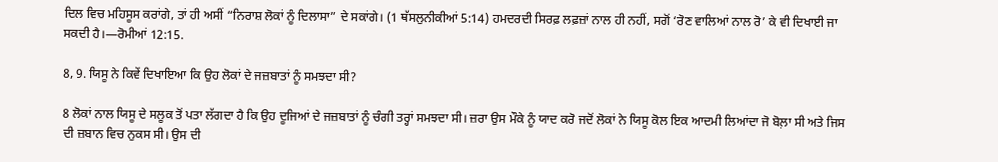ਦਿਲ ਵਿਚ ਮਹਿਸੂਸ ਕਰਾਂਗੇ, ਤਾਂ ਹੀ ਅਸੀਂ “ਨਿਰਾਸ਼ ਲੋਕਾਂ ਨੂੰ ਦਿਲਾਸਾ” ਦੇ ਸਕਾਂਗੇ। (1 ਥੱਸਲੁਨੀਕੀਆਂ 5:14) ਹਮਦਰਦੀ ਸਿਰਫ਼ ਲਫ਼ਜ਼ਾਂ ਨਾਲ ਹੀ ਨਹੀਂ, ਸਗੋਂ ‘ਰੋਣ ਵਾਲਿਆਂ ਨਾਲ ਰੋ’ ਕੇ ਵੀ ਦਿਖਾਈ ਜਾ ਸਕਦੀ ਹੈ।—ਰੋਮੀਆਂ 12:15.

8, 9. ਯਿਸੂ ਨੇ ਕਿਵੇਂ ਦਿਖਾਇਆ ਕਿ ਉਹ ਲੋਕਾਂ ਦੇ ਜਜ਼ਬਾਤਾਂ ਨੂੰ ਸਮਝਦਾ ਸੀ?

8 ਲੋਕਾਂ ਨਾਲ ਯਿਸੂ ਦੇ ਸਲੂਕ ਤੋਂ ਪਤਾ ਲੱਗਦਾ ਹੈ ਕਿ ਉਹ ਦੂਜਿਆਂ ਦੇ ਜਜ਼ਬਾਤਾਂ ਨੂੰ ਚੰਗੀ ਤਰ੍ਹਾਂ ਸਮਝਦਾ ਸੀ। ਜ਼ਰਾ ਉਸ ਮੌਕੇ ਨੂੰ ਯਾਦ ਕਰੋ ਜਦੋਂ ਲੋਕਾਂ ਨੇ ਯਿਸੂ ਕੋਲ ਇਕ ਆਦਮੀ ਲਿਆਂਦਾ ਜੋ ਬੋਲ਼ਾ ਸੀ ਅਤੇ ਜਿਸ ਦੀ ਜ਼ਬਾਨ ਵਿਚ ਨੁਕਸ ਸੀ। ਉਸ ਦੀ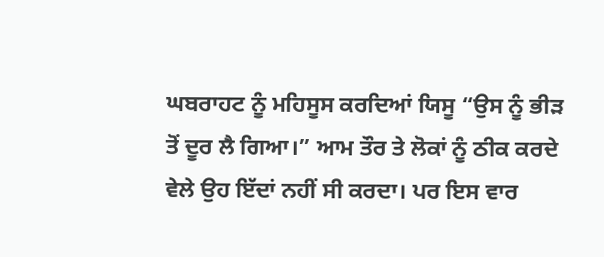ਘਬਰਾਹਟ ਨੂੰ ਮਹਿਸੂਸ ਕਰਦਿਆਂ ਯਿਸੂ “ਉਸ ਨੂੰ ਭੀੜ ਤੋਂ ਦੂਰ ਲੈ ਗਿਆ।” ਆਮ ਤੌਰ ਤੇ ਲੋਕਾਂ ਨੂੰ ਠੀਕ ਕਰਦੇ ਵੇਲੇ ਉਹ ਇੱਦਾਂ ਨਹੀਂ ਸੀ ਕਰਦਾ। ਪਰ ਇਸ ਵਾਰ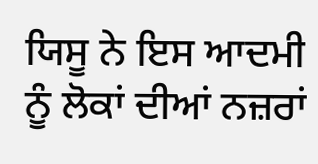ਯਿਸੂ ਨੇ ਇਸ ਆਦਮੀ ਨੂੰ ਲੋਕਾਂ ਦੀਆਂ ਨਜ਼ਰਾਂ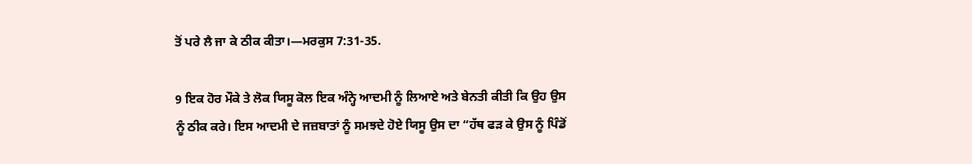ਤੋਂ ਪਰੇ ਲੈ ਜਾ ਕੇ ਠੀਕ ਕੀਤਾ।—ਮਰਕੁਸ 7:31-35.

9 ਇਕ ਹੋਰ ਮੌਕੇ ਤੇ ਲੋਕ ਯਿਸੂ ਕੋਲ ਇਕ ਅੰਨ੍ਹੇ ਆਦਮੀ ਨੂੰ ਲਿਆਏ ਅਤੇ ਬੇਨਤੀ ਕੀਤੀ ਕਿ ਉਹ ਉਸ ਨੂੰ ਠੀਕ ਕਰੇ। ਇਸ ਆਦਮੀ ਦੇ ਜਜ਼ਬਾਤਾਂ ਨੂੰ ਸਮਝਦੇ ਹੋਏ ਯਿਸੂ ਉਸ ਦਾ “ਹੱਥ ਫੜ ਕੇ ਉਸ ਨੂੰ ਪਿੰਡੋਂ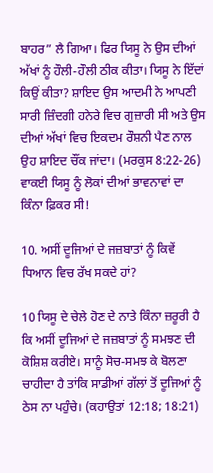ਬਾਹਰ” ਲੈ ਗਿਆ। ਫਿਰ ਯਿਸੂ ਨੇ ਉਸ ਦੀਆਂ ਅੱਖਾਂ ਨੂੰ ਹੌਲੀ-ਹੌਲੀ ਠੀਕ ਕੀਤਾ। ਯਿਸੂ ਨੇ ਇੱਦਾਂ ਕਿਉਂ ਕੀਤਾ? ਸ਼ਾਇਦ ਉਸ ਆਦਮੀ ਨੇ ਆਪਣੀ ਸਾਰੀ ਜ਼ਿੰਦਗੀ ਹਨੇਰੇ ਵਿਚ ਗੁਜ਼ਾਰੀ ਸੀ ਅਤੇ ਉਸ ਦੀਆਂ ਅੱਖਾਂ ਵਿਚ ਇਕਦਮ ਰੌਸ਼ਨੀ ਪੈਣ ਨਾਲ ਉਹ ਸ਼ਾਇਦ ਚੌਂਕ ਜਾਂਦਾ। (ਮਰਕੁਸ 8:22-26) ਵਾਕਈ ਯਿਸੂ ਨੂੰ ਲੋਕਾਂ ਦੀਆਂ ਭਾਵਨਾਵਾਂ ਦਾ ਕਿੰਨਾ ਫ਼ਿਕਰ ਸੀ!

10. ਅਸੀਂ ਦੂਜਿਆਂ ਦੇ ਜਜ਼ਬਾਤਾਂ ਨੂੰ ਕਿਵੇਂ ਧਿਆਨ ਵਿਚ ਰੱਖ ਸਕਦੇ ਹਾਂ?

10 ਯਿਸੂ ਦੇ ਚੇਲੇ ਹੋਣ ਦੇ ਨਾਤੇ ਕਿੰਨਾ ਜ਼ਰੂਰੀ ਹੈ ਕਿ ਅਸੀਂ ਦੂਜਿਆਂ ਦੇ ਜਜ਼ਬਾਤਾਂ ਨੂੰ ਸਮਝਣ ਦੀ ਕੋਸ਼ਿਸ਼ ਕਰੀਏ। ਸਾਨੂੰ ਸੋਚ-ਸਮਝ ਕੇ ਬੋਲਣਾ ਚਾਹੀਦਾ ਹੈ ਤਾਂਕਿ ਸਾਡੀਆਂ ਗੱਲਾਂ ਤੋਂ ਦੂਜਿਆਂ ਨੂੰ ਠੇਸ ਨਾ ਪਹੁੰਚੇ। (ਕਹਾਉਤਾਂ 12:18; 18:21)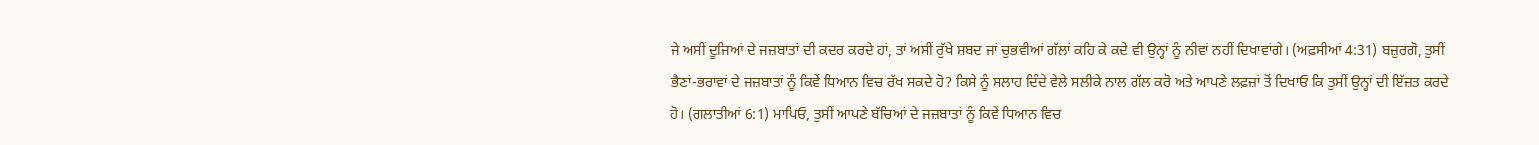ਜੇ ਅਸੀਂ ਦੂਜਿਆਂ ਦੇ ਜਜ਼ਬਾਤਾਂ ਦੀ ਕਦਰ ਕਰਦੇ ਹਾਂ, ਤਾਂ ਅਸੀਂ ਰੁੱਖੇ ਸ਼ਬਦ ਜਾਂ ਚੁਭਵੀਆਂ ਗੱਲਾਂ ਕਹਿ ਕੇ ਕਦੇ ਵੀ ਉਨ੍ਹਾਂ ਨੂੰ ਨੀਵਾਂ ਨਹੀਂ ਦਿਖਾਵਾਂਗੇ। (ਅਫ਼ਸੀਆਂ 4:31) ਬਜ਼ੁਰਗੋ, ਤੁਸੀਂ ਭੈਣਾਂ-ਭਰਾਵਾਂ ਦੇ ਜਜ਼ਬਾਤਾਂ ਨੂੰ ਕਿਵੇਂ ਧਿਆਨ ਵਿਚ ਰੱਖ ਸਕਦੇ ਹੋ? ਕਿਸੇ ਨੂੰ ਸਲਾਹ ਦਿੰਦੇ ਵੇਲੇ ਸਲੀਕੇ ਨਾਲ ਗੱਲ ਕਰੋ ਅਤੇ ਆਪਣੇ ਲਫ਼ਜ਼ਾਂ ਤੋਂ ਦਿਖਾਓ ਕਿ ਤੁਸੀਂ ਉਨ੍ਹਾਂ ਦੀ ਇੱਜ਼ਤ ਕਰਦੇ ਹੋ। (ਗਲਾਤੀਆਂ 6:1) ਮਾਪਿਓ, ਤੁਸੀਂ ਆਪਣੇ ਬੱਚਿਆਂ ਦੇ ਜਜ਼ਬਾਤਾਂ ਨੂੰ ਕਿਵੇਂ ਧਿਆਨ ਵਿਚ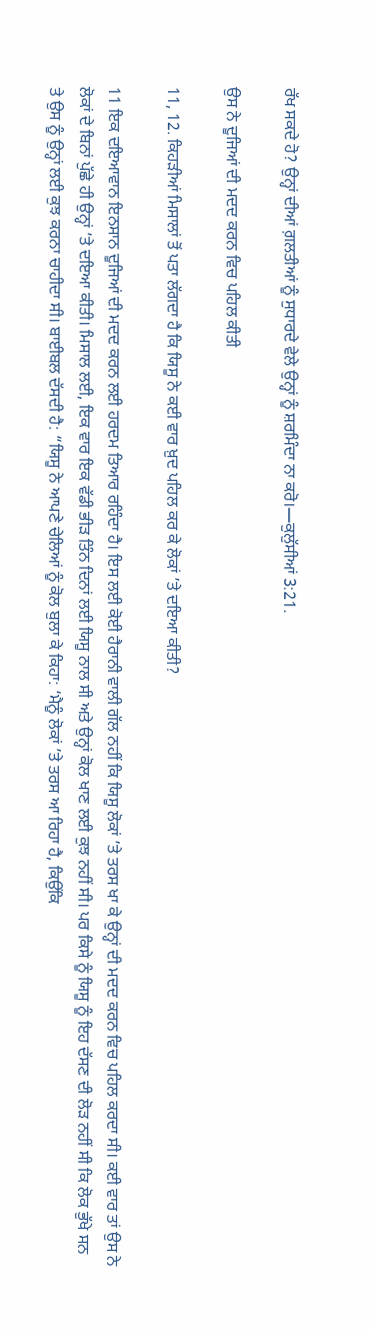ਰੱਖ ਸਕਦੇ ਹੋ? ਉਨ੍ਹਾਂ ਦੀਆਂ ਗ਼ਲਤੀਆਂ ਨੂੰ ਸੁਧਾਰਦੇ ਵੇਲੇ ਉਨ੍ਹਾਂ ਨੂੰ ਸ਼ਰਮਿੰਦਾ ਨਾ ਕਰੋ।—ਕੁਲੁੱਸੀਆਂ 3:21.

ਉਸ ਨੇ ਦੂਜਿਆਂ ਦੀ ਮਦਦ ਕਰਨ ਵਿਚ ਪਹਿਲ ਕੀਤੀ

11, 12. ਕਿਹੜੀਆਂ ਮਿਸਾਲਾਂ ਤੋਂ ਪਤਾ ਲੱਗਦਾ ਹੈ ਕਿ ਯਿਸੂ ਨੇ ਕਈ ਵਾਰ ਖ਼ੁਦ ਪਹਿਲ ਕਰ ਕੇ ਲੋਕਾਂ ’ਤੇ ਦਇਆ ਕੀਤੀ?

11 ਇਕ ਦਇਆਵਾਨ ਇਨਸਾਨ ਦੂਜਿਆਂ ਦੀ ਮਦਦ ਕਰਨ ਲਈ ਹਰਦਮ ਤਿਆਰ ਰਹਿੰਦਾ ਹੈ। ਇਸ ਲਈ ਕੋਈ ਹੈਰਾਨੀ ਵਾਲੀ ਗੱਲ ਨਹੀਂ ਕਿ ਯਿਸੂ ਲੋਕਾਂ ’ਤੇ ਤਰਸ ਖਾ ਕੇ ਉਨ੍ਹਾਂ ਦੀ ਮਦਦ ਕਰਨ ਵਿਚ ਪਹਿਲ ਕਰਦਾ ਸੀ। ਕਈ ਵਾਰ ਤਾਂ ਉਸ ਨੇ ਲੋਕਾਂ ਦੇ ਬਿਨਾਂ ਪੁੱਛੇ ਹੀ ਉਨ੍ਹਾਂ ’ਤੇ ਦਇਆ ਕੀਤੀ। ਮਿਸਾਲ ਲਈ, ਇਕ ਵਾਰ ਇਕ ਵੱਡੀ ਭੀੜ ਤਿੰਨ ਦਿਨਾਂ ਲਈ ਯਿਸੂ ਨਾਲ ਸੀ ਅਤੇ ਉਨ੍ਹਾਂ ਕੋਲ ਖਾਣ ਲਈ ਕੁਝ ਨਹੀਂ ਸੀ। ਪਰ ਕਿਸੇ ਨੂੰ ਯਿਸੂ ਨੂੰ ਇਹ ਦੱਸਣ ਦੀ ਲੋੜ ਨਹੀਂ ਸੀ ਕਿ ਲੋਕ ਭੁੱਖੇ ਸਨ ਤੇ ਉਸ ਨੂੰ ਉਨ੍ਹਾਂ ਲਈ ਕੁਝ ਕਰਨਾ ਚਾਹੀਦਾ ਸੀ। ਬਾਈਬਲ ਦੱਸਦੀ ਹੈ: “ਯਿਸੂ ਨੇ ਆਪਣੇ ਚੇਲਿਆਂ ਨੂੰ ਕੋਲ ਬੁਲਾ ਕੇ ਕਿਹਾ: ‘ਮੈਨੂੰ ਲੋਕਾਂ ’ਤੇ ਤਰਸ ਆ ਰਿਹਾ ਹੈ, ਕਿਉਂਕਿ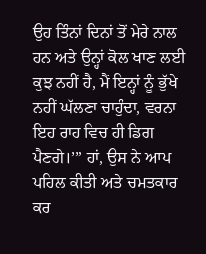ਉਹ ਤਿੰਨਾਂ ਦਿਨਾਂ ਤੋਂ ਮੇਰੇ ਨਾਲ ਹਨ ਅਤੇ ਉਨ੍ਹਾਂ ਕੋਲ ਖਾਣ ਲਈ ਕੁਝ ਨਹੀਂ ਹੈ, ਮੈਂ ਇਨ੍ਹਾਂ ਨੂੰ ਭੁੱਖੇ ਨਹੀਂ ਘੱਲਣਾ ਚਾਹੁੰਦਾ, ਵਰਨਾ ਇਹ ਰਾਹ ਵਿਚ ਹੀ ਡਿਗ ਪੈਣਗੇ।’” ਹਾਂ, ਉਸ ਨੇ ਆਪ ਪਹਿਲ ਕੀਤੀ ਅਤੇ ਚਮਤਕਾਰ ਕਰ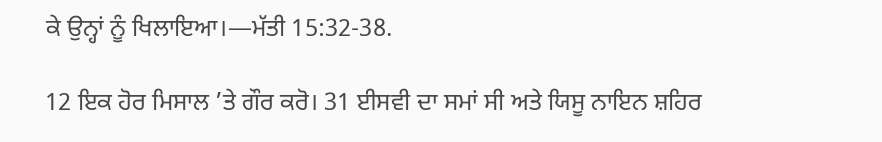ਕੇ ਉਨ੍ਹਾਂ ਨੂੰ ਖਿਲਾਇਆ।—ਮੱਤੀ 15:32-38.

12 ਇਕ ਹੋਰ ਮਿਸਾਲ ’ਤੇ ਗੌਰ ਕਰੋ। 31 ਈਸਵੀ ਦਾ ਸਮਾਂ ਸੀ ਅਤੇ ਯਿਸੂ ਨਾਇਨ ਸ਼ਹਿਰ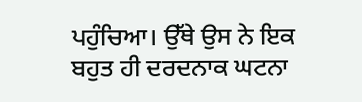ਪਹੁੰਚਿਆ। ਉੱਥੇ ਉਸ ਨੇ ਇਕ ਬਹੁਤ ਹੀ ਦਰਦਨਾਕ ਘਟਨਾ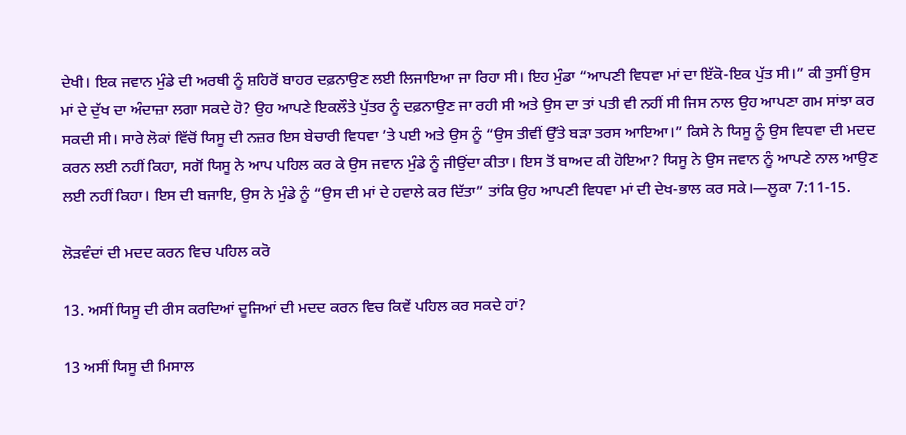ਦੇਖੀ। ਇਕ ਜਵਾਨ ਮੁੰਡੇ ਦੀ ਅਰਥੀ ਨੂੰ ਸ਼ਹਿਰੋਂ ਬਾਹਰ ਦਫ਼ਨਾਉਣ ਲਈ ਲਿਜਾਇਆ ਜਾ ਰਿਹਾ ਸੀ। ਇਹ ਮੁੰਡਾ “ਆਪਣੀ ਵਿਧਵਾ ਮਾਂ ਦਾ ਇੱਕੋ-ਇਕ ਪੁੱਤ ਸੀ।” ਕੀ ਤੁਸੀਂ ਉਸ ਮਾਂ ਦੇ ਦੁੱਖ ਦਾ ਅੰਦਾਜ਼ਾ ਲਗਾ ਸਕਦੇ ਹੋ? ਉਹ ਆਪਣੇ ਇਕਲੌਤੇ ਪੁੱਤਰ ਨੂੰ ਦਫ਼ਨਾਉਣ ਜਾ ਰਹੀ ਸੀ ਅਤੇ ਉਸ ਦਾ ਤਾਂ ਪਤੀ ਵੀ ਨਹੀਂ ਸੀ ਜਿਸ ਨਾਲ ਉਹ ਆਪਣਾ ਗਮ ਸਾਂਝਾ ਕਰ ਸਕਦੀ ਸੀ। ਸਾਰੇ ਲੋਕਾਂ ਵਿੱਚੋਂ ਯਿਸੂ ਦੀ ਨਜ਼ਰ ਇਸ ਬੇਚਾਰੀ ਵਿਧਵਾ ’ਤੇ ਪਈ ਅਤੇ ਉਸ ਨੂੰ “ਉਸ ਤੀਵੀਂ ਉੱਤੇ ਬੜਾ ਤਰਸ ਆਇਆ।” ਕਿਸੇ ਨੇ ਯਿਸੂ ਨੂੰ ਉਸ ਵਿਧਵਾ ਦੀ ਮਦਦ ਕਰਨ ਲਈ ਨਹੀਂ ਕਿਹਾ, ਸਗੋਂ ਯਿਸੂ ਨੇ ਆਪ ਪਹਿਲ ਕਰ ਕੇ ਉਸ ਜਵਾਨ ਮੁੰਡੇ ਨੂੰ ਜੀਉਂਦਾ ਕੀਤਾ। ਇਸ ਤੋਂ ਬਾਅਦ ਕੀ ਹੋਇਆ? ਯਿਸੂ ਨੇ ਉਸ ਜਵਾਨ ਨੂੰ ਆਪਣੇ ਨਾਲ ਆਉਣ ਲਈ ਨਹੀਂ ਕਿਹਾ। ਇਸ ਦੀ ਬਜਾਇ, ਉਸ ਨੇ ਮੁੰਡੇ ਨੂੰ “ਉਸ ਦੀ ਮਾਂ ਦੇ ਹਵਾਲੇ ਕਰ ਦਿੱਤਾ” ਤਾਂਕਿ ਉਹ ਆਪਣੀ ਵਿਧਵਾ ਮਾਂ ਦੀ ਦੇਖ-ਭਾਲ ਕਰ ਸਕੇ।—ਲੂਕਾ 7:11-15.

ਲੋੜਵੰਦਾਂ ਦੀ ਮਦਦ ਕਰਨ ਵਿਚ ਪਹਿਲ ਕਰੋ

13. ਅਸੀਂ ਯਿਸੂ ਦੀ ਰੀਸ ਕਰਦਿਆਂ ਦੂਜਿਆਂ ਦੀ ਮਦਦ ਕਰਨ ਵਿਚ ਕਿਵੇਂ ਪਹਿਲ ਕਰ ਸਕਦੇ ਹਾਂ?

13 ਅਸੀਂ ਯਿਸੂ ਦੀ ਮਿਸਾਲ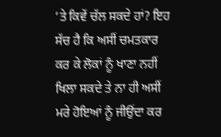’ਤੇ ਕਿਵੇਂ ਚੱਲ ਸਕਦੇ ਹਾਂ? ਇਹ ਸੱਚ ਹੈ ਕਿ ਅਸੀਂ ਚਮਤਕਾਰ ਕਰ ਕੇ ਲੋਕਾਂ ਨੂੰ ਖਾਣਾ ਨਹੀਂ ਖਿਲਾ ਸਕਦੇ ਤੇ ਨਾ ਹੀ ਅਸੀਂ ਮਰੇ ਹੋਇਆਂ ਨੂੰ ਜੀਉਂਦਾ ਕਰ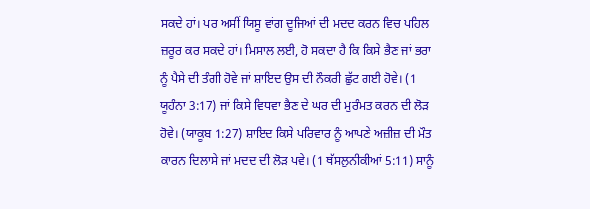ਸਕਦੇ ਹਾਂ। ਪਰ ਅਸੀਂ ਯਿਸੂ ਵਾਂਗ ਦੂਜਿਆਂ ਦੀ ਮਦਦ ਕਰਨ ਵਿਚ ਪਹਿਲ ਜ਼ਰੂਰ ਕਰ ਸਕਦੇ ਹਾਂ। ਮਿਸਾਲ ਲਈ, ਹੋ ਸਕਦਾ ਹੈ ਕਿ ਕਿਸੇ ਭੈਣ ਜਾਂ ਭਰਾ ਨੂੰ ਪੈਸੇ ਦੀ ਤੰਗੀ ਹੋਵੇ ਜਾਂ ਸ਼ਾਇਦ ਉਸ ਦੀ ਨੌਕਰੀ ਛੁੱਟ ਗਈ ਹੋਵੇ। (1 ਯੂਹੰਨਾ 3:17) ਜਾਂ ਕਿਸੇ ਵਿਧਵਾ ਭੈਣ ਦੇ ਘਰ ਦੀ ਮੁਰੰਮਤ ਕਰਨ ਦੀ ਲੋੜ ਹੋਵੇ। (ਯਾਕੂਬ 1:27) ਸ਼ਾਇਦ ਕਿਸੇ ਪਰਿਵਾਰ ਨੂੰ ਆਪਣੇ ਅਜ਼ੀਜ਼ ਦੀ ਮੌਤ ਕਾਰਨ ਦਿਲਾਸੇ ਜਾਂ ਮਦਦ ਦੀ ਲੋੜ ਪਵੇ। (1 ਥੱਸਲੁਨੀਕੀਆਂ 5:11) ਸਾਨੂੰ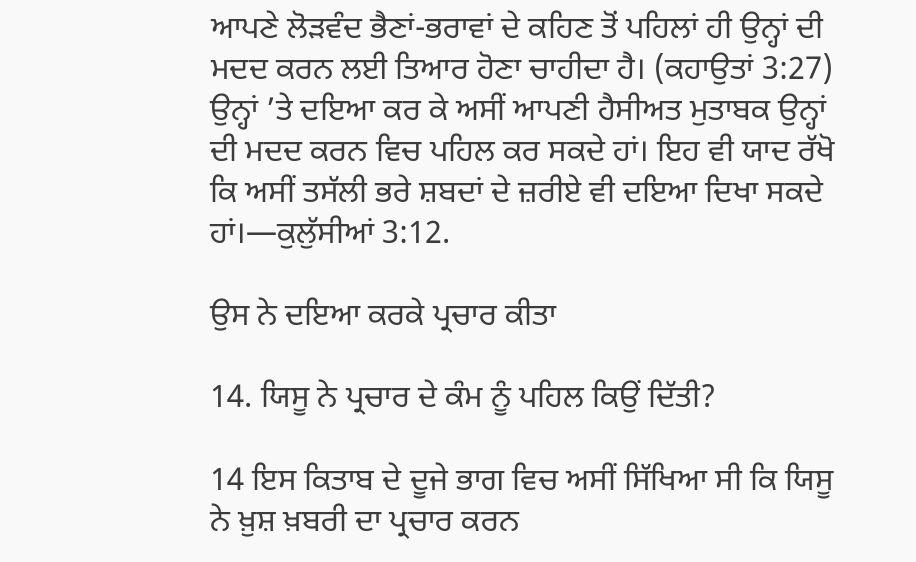ਆਪਣੇ ਲੋੜਵੰਦ ਭੈਣਾਂ-ਭਰਾਵਾਂ ਦੇ ਕਹਿਣ ਤੋਂ ਪਹਿਲਾਂ ਹੀ ਉਨ੍ਹਾਂ ਦੀ ਮਦਦ ਕਰਨ ਲਈ ਤਿਆਰ ਹੋਣਾ ਚਾਹੀਦਾ ਹੈ। (ਕਹਾਉਤਾਂ 3:27) ਉਨ੍ਹਾਂ ’ਤੇ ਦਇਆ ਕਰ ਕੇ ਅਸੀਂ ਆਪਣੀ ਹੈਸੀਅਤ ਮੁਤਾਬਕ ਉਨ੍ਹਾਂ ਦੀ ਮਦਦ ਕਰਨ ਵਿਚ ਪਹਿਲ ਕਰ ਸਕਦੇ ਹਾਂ। ਇਹ ਵੀ ਯਾਦ ਰੱਖੋ ਕਿ ਅਸੀਂ ਤਸੱਲੀ ਭਰੇ ਸ਼ਬਦਾਂ ਦੇ ਜ਼ਰੀਏ ਵੀ ਦਇਆ ਦਿਖਾ ਸਕਦੇ ਹਾਂ।—ਕੁਲੁੱਸੀਆਂ 3:12.

ਉਸ ਨੇ ਦਇਆ ਕਰਕੇ ਪ੍ਰਚਾਰ ਕੀਤਾ

14. ਯਿਸੂ ਨੇ ਪ੍ਰਚਾਰ ਦੇ ਕੰਮ ਨੂੰ ਪਹਿਲ ਕਿਉਂ ਦਿੱਤੀ?

14 ਇਸ ਕਿਤਾਬ ਦੇ ਦੂਜੇ ਭਾਗ ਵਿਚ ਅਸੀਂ ਸਿੱਖਿਆ ਸੀ ਕਿ ਯਿਸੂ ਨੇ ਖ਼ੁਸ਼ ਖ਼ਬਰੀ ਦਾ ਪ੍ਰਚਾਰ ਕਰਨ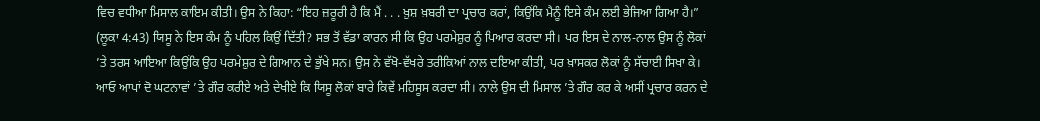ਵਿਚ ਵਧੀਆ ਮਿਸਾਲ ਕਾਇਮ ਕੀਤੀ। ਉਸ ਨੇ ਕਿਹਾ: “ਇਹ ਜ਼ਰੂਰੀ ਹੈ ਕਿ ਮੈਂ . . . ਖ਼ੁਸ਼ ਖ਼ਬਰੀ ਦਾ ਪ੍ਰਚਾਰ ਕਰਾਂ, ਕਿਉਂਕਿ ਮੈਨੂੰ ਇਸੇ ਕੰਮ ਲਈ ਭੇਜਿਆ ਗਿਆ ਹੈ।” (ਲੂਕਾ 4:43) ਯਿਸੂ ਨੇ ਇਸ ਕੰਮ ਨੂੰ ਪਹਿਲ ਕਿਉਂ ਦਿੱਤੀ? ਸਭ ਤੋਂ ਵੱਡਾ ਕਾਰਨ ਸੀ ਕਿ ਉਹ ਪਰਮੇਸ਼ੁਰ ਨੂੰ ਪਿਆਰ ਕਰਦਾ ਸੀ। ਪਰ ਇਸ ਦੇ ਨਾਲ-ਨਾਲ ਉਸ ਨੂੰ ਲੋਕਾਂ ’ਤੇ ਤਰਸ ਆਇਆ ਕਿਉਂਕਿ ਉਹ ਪਰਮੇਸ਼ੁਰ ਦੇ ਗਿਆਨ ਦੇ ਭੁੱਖੇ ਸਨ। ਉਸ ਨੇ ਵੱਖੋ-ਵੱਖਰੇ ਤਰੀਕਿਆਂ ਨਾਲ ਦਇਆ ਕੀਤੀ, ਪਰ ਖ਼ਾਸਕਰ ਲੋਕਾਂ ਨੂੰ ਸੱਚਾਈ ਸਿਖਾ ਕੇ। ਆਓ ਆਪਾਂ ਦੋ ਘਟਨਾਵਾਂ ’ਤੇ ਗੌਰ ਕਰੀਏ ਅਤੇ ਦੇਖੀਏ ਕਿ ਯਿਸੂ ਲੋਕਾਂ ਬਾਰੇ ਕਿਵੇਂ ਮਹਿਸੂਸ ਕਰਦਾ ਸੀ। ਨਾਲੇ ਉਸ ਦੀ ਮਿਸਾਲ ’ਤੇ ਗੌਰ ਕਰ ਕੇ ਅਸੀਂ ਪ੍ਰਚਾਰ ਕਰਨ ਦੇ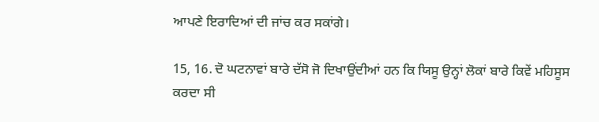ਆਪਣੇ ਇਰਾਦਿਆਂ ਦੀ ਜਾਂਚ ਕਰ ਸਕਾਂਗੇ।

15, 16. ਦੋ ਘਟਨਾਵਾਂ ਬਾਰੇ ਦੱਸੋ ਜੋ ਦਿਖਾਉਂਦੀਆਂ ਹਨ ਕਿ ਯਿਸੂ ਉਨ੍ਹਾਂ ਲੋਕਾਂ ਬਾਰੇ ਕਿਵੇਂ ਮਹਿਸੂਸ ਕਰਦਾ ਸੀ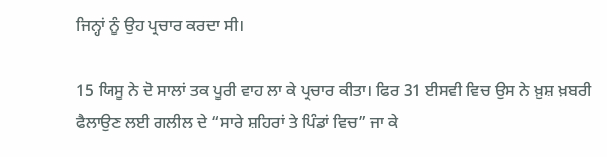ਜਿਨ੍ਹਾਂ ਨੂੰ ਉਹ ਪ੍ਰਚਾਰ ਕਰਦਾ ਸੀ।

15 ਯਿਸੂ ਨੇ ਦੋ ਸਾਲਾਂ ਤਕ ਪੂਰੀ ਵਾਹ ਲਾ ਕੇ ਪ੍ਰਚਾਰ ਕੀਤਾ। ਫਿਰ 31 ਈਸਵੀ ਵਿਚ ਉਸ ਨੇ ਖ਼ੁਸ਼ ਖ਼ਬਰੀ ਫੈਲਾਉਣ ਲਈ ਗਲੀਲ ਦੇ “ਸਾਰੇ ਸ਼ਹਿਰਾਂ ਤੇ ਪਿੰਡਾਂ ਵਿਚ” ਜਾ ਕੇ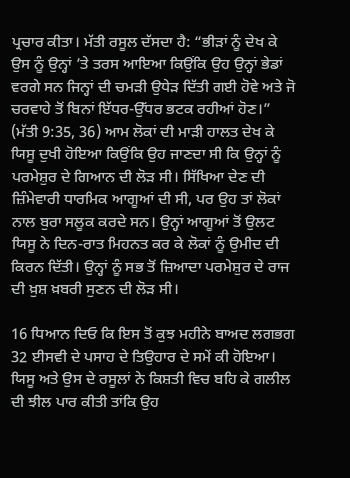ਪ੍ਰਚਾਰ ਕੀਤਾ। ਮੱਤੀ ਰਸੂਲ ਦੱਸਦਾ ਹੈ: “ਭੀੜਾਂ ਨੂੰ ਦੇਖ ਕੇ ਉਸ ਨੂੰ ਉਨ੍ਹਾਂ ’ਤੇ ਤਰਸ ਆਇਆ ਕਿਉਂਕਿ ਉਹ ਉਨ੍ਹਾਂ ਭੇਡਾਂ ਵਰਗੇ ਸਨ ਜਿਨ੍ਹਾਂ ਦੀ ਚਮੜੀ ਉਧੇੜ ਦਿੱਤੀ ਗਈ ਹੋਵੇ ਅਤੇ ਜੋ ਚਰਵਾਹੇ ਤੋਂ ਬਿਨਾਂ ਇੱਧਰ-ਉੱਧਰ ਭਟਕ ਰਹੀਆਂ ਹੋਣ।” (ਮੱਤੀ 9:35, 36) ਆਮ ਲੋਕਾਂ ਦੀ ਮਾੜੀ ਹਾਲਤ ਦੇਖ ਕੇ ਯਿਸੂ ਦੁਖੀ ਹੋਇਆ ਕਿਉਂਕਿ ਉਹ ਜਾਣਦਾ ਸੀ ਕਿ ਉਨ੍ਹਾਂ ਨੂੰ ਪਰਮੇਸ਼ੁਰ ਦੇ ਗਿਆਨ ਦੀ ਲੋੜ ਸੀ। ਸਿੱਖਿਆ ਦੇਣ ਦੀ ਜ਼ਿੰਮੇਵਾਰੀ ਧਾਰਮਿਕ ਆਗੂਆਂ ਦੀ ਸੀ, ਪਰ ਉਹ ਤਾਂ ਲੋਕਾਂ ਨਾਲ ਬੁਰਾ ਸਲੂਕ ਕਰਦੇ ਸਨ। ਉਨ੍ਹਾਂ ਆਗੂਆਂ ਤੋਂ ਉਲਟ ਯਿਸੂ ਨੇ ਦਿਨ-ਰਾਤ ਮਿਹਨਤ ਕਰ ਕੇ ਲੋਕਾਂ ਨੂੰ ਉਮੀਦ ਦੀ ਕਿਰਨ ਦਿੱਤੀ। ਉਨ੍ਹਾਂ ਨੂੰ ਸਭ ਤੋਂ ਜ਼ਿਆਦਾ ਪਰਮੇਸ਼ੁਰ ਦੇ ਰਾਜ ਦੀ ਖ਼ੁਸ਼ ਖ਼ਬਰੀ ਸੁਣਨ ਦੀ ਲੋੜ ਸੀ।

16 ਧਿਆਨ ਦਿਓ ਕਿ ਇਸ ਤੋਂ ਕੁਝ ਮਹੀਨੇ ਬਾਅਦ ਲਗਭਗ 32 ਈਸਵੀ ਦੇ ਪਸਾਹ ਦੇ ਤਿਉਹਾਰ ਦੇ ਸਮੇਂ ਕੀ ਹੋਇਆ। ਯਿਸੂ ਅਤੇ ਉਸ ਦੇ ਰਸੂਲਾਂ ਨੇ ਕਿਸ਼ਤੀ ਵਿਚ ਬਹਿ ਕੇ ਗਲੀਲ ਦੀ ਝੀਲ ਪਾਰ ਕੀਤੀ ਤਾਂਕਿ ਉਹ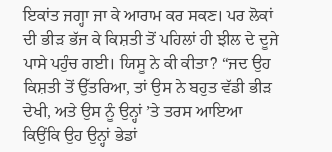ਇਕਾਂਤ ਜਗ੍ਹਾ ਜਾ ਕੇ ਆਰਾਮ ਕਰ ਸਕਣ। ਪਰ ਲੋਕਾਂ ਦੀ ਭੀੜ ਭੱਜ ਕੇ ਕਿਸ਼ਤੀ ਤੋਂ ਪਹਿਲਾਂ ਹੀ ਝੀਲ ਦੇ ਦੂਜੇ ਪਾਸੇ ਪਹੁੰਚ ਗਈ। ਯਿਸੂ ਨੇ ਕੀ ਕੀਤਾ? “ਜਦ ਉਹ ਕਿਸ਼ਤੀ ਤੋਂ ਉੱਤਰਿਆ, ਤਾਂ ਉਸ ਨੇ ਬਹੁਤ ਵੱਡੀ ਭੀੜ ਦੇਖੀ, ਅਤੇ ਉਸ ਨੂੰ ਉਨ੍ਹਾਂ ’ਤੇ ਤਰਸ ਆਇਆ ਕਿਉਂਕਿ ਉਹ ਉਨ੍ਹਾਂ ਭੇਡਾਂ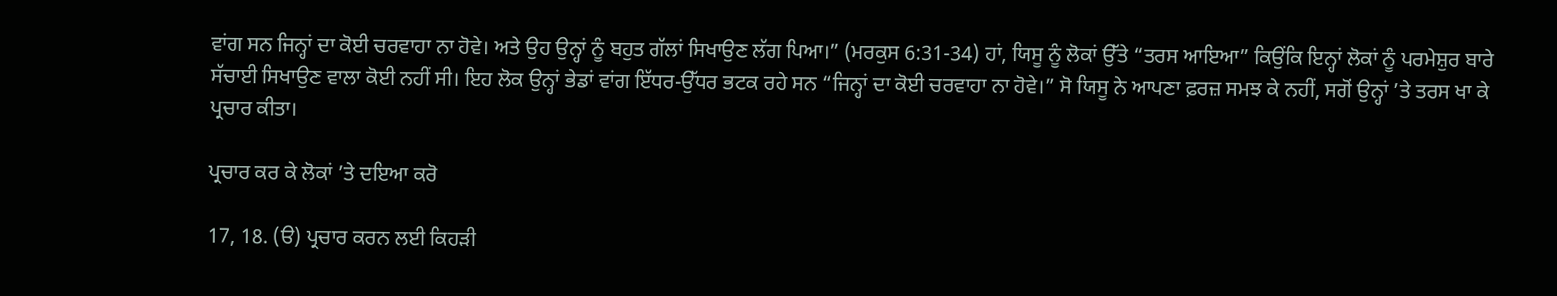ਵਾਂਗ ਸਨ ਜਿਨ੍ਹਾਂ ਦਾ ਕੋਈ ਚਰਵਾਹਾ ਨਾ ਹੋਵੇ। ਅਤੇ ਉਹ ਉਨ੍ਹਾਂ ਨੂੰ ਬਹੁਤ ਗੱਲਾਂ ਸਿਖਾਉਣ ਲੱਗ ਪਿਆ।” (ਮਰਕੁਸ 6:31-34) ਹਾਂ, ਯਿਸੂ ਨੂੰ ਲੋਕਾਂ ਉੱਤੇ “ਤਰਸ ਆਇਆ” ਕਿਉਂਕਿ ਇਨ੍ਹਾਂ ਲੋਕਾਂ ਨੂੰ ਪਰਮੇਸ਼ੁਰ ਬਾਰੇ ਸੱਚਾਈ ਸਿਖਾਉਣ ਵਾਲਾ ਕੋਈ ਨਹੀਂ ਸੀ। ਇਹ ਲੋਕ ਉਨ੍ਹਾਂ ਭੇਡਾਂ ਵਾਂਗ ਇੱਧਰ-ਉੱਧਰ ਭਟਕ ਰਹੇ ਸਨ “ਜਿਨ੍ਹਾਂ ਦਾ ਕੋਈ ਚਰਵਾਹਾ ਨਾ ਹੋਵੇ।” ਸੋ ਯਿਸੂ ਨੇ ਆਪਣਾ ਫ਼ਰਜ਼ ਸਮਝ ਕੇ ਨਹੀਂ, ਸਗੋਂ ਉਨ੍ਹਾਂ ’ਤੇ ਤਰਸ ਖਾ ਕੇ ਪ੍ਰਚਾਰ ਕੀਤਾ।

ਪ੍ਰਚਾਰ ਕਰ ਕੇ ਲੋਕਾਂ ’ਤੇ ਦਇਆ ਕਰੋ

17, 18. (ੳ) ਪ੍ਰਚਾਰ ਕਰਨ ਲਈ ਕਿਹੜੀ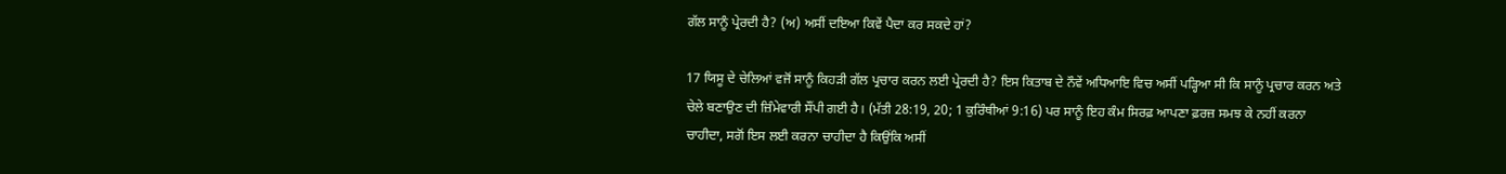ਗੱਲ ਸਾਨੂੰ ਪ੍ਰੇਰਦੀ ਹੈ? (ਅ) ਅਸੀਂ ਦਇਆ ਕਿਵੇਂ ਪੈਦਾ ਕਰ ਸਕਦੇ ਹਾਂ?

17 ਯਿਸੂ ਦੇ ਚੇਲਿਆਂ ਵਜੋਂ ਸਾਨੂੰ ਕਿਹੜੀ ਗੱਲ ਪ੍ਰਚਾਰ ਕਰਨ ਲਈ ਪ੍ਰੇਰਦੀ ਹੈ? ਇਸ ਕਿਤਾਬ ਦੇ ਨੌਵੇਂ ਅਧਿਆਇ ਵਿਚ ਅਸੀਂ ਪੜ੍ਹਿਆ ਸੀ ਕਿ ਸਾਨੂੰ ਪ੍ਰਚਾਰ ਕਰਨ ਅਤੇ ਚੇਲੇ ਬਣਾਉਣ ਦੀ ਜ਼ਿੰਮੇਵਾਰੀ ਸੌਂਪੀ ਗਈ ਹੈ। (ਮੱਤੀ 28:19, 20; 1 ਕੁਰਿੰਥੀਆਂ 9:16) ਪਰ ਸਾਨੂੰ ਇਹ ਕੰਮ ਸਿਰਫ਼ ਆਪਣਾ ਫ਼ਰਜ਼ ਸਮਝ ਕੇ ਨਹੀਂ ਕਰਨਾ ਚਾਹੀਦਾ, ਸਗੋਂ ਇਸ ਲਈ ਕਰਨਾ ਚਾਹੀਦਾ ਹੈ ਕਿਉਂਕਿ ਅਸੀਂ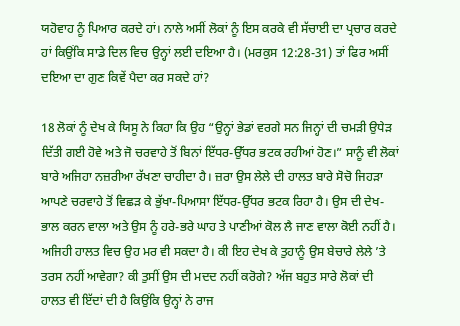ਯਹੋਵਾਹ ਨੂੰ ਪਿਆਰ ਕਰਦੇ ਹਾਂ। ਨਾਲੇ ਅਸੀਂ ਲੋਕਾਂ ਨੂੰ ਇਸ ਕਰਕੇ ਵੀ ਸੱਚਾਈ ਦਾ ਪ੍ਰਚਾਰ ਕਰਦੇ ਹਾਂ ਕਿਉਂਕਿ ਸਾਡੇ ਦਿਲ ਵਿਚ ਉਨ੍ਹਾਂ ਲਈ ਦਇਆ ਹੈ। (ਮਰਕੁਸ 12:28-31) ਤਾਂ ਫਿਰ ਅਸੀਂ ਦਇਆ ਦਾ ਗੁਣ ਕਿਵੇਂ ਪੈਦਾ ਕਰ ਸਕਦੇ ਹਾਂ?

18 ਲੋਕਾਂ ਨੂੰ ਦੇਖ ਕੇ ਯਿਸੂ ਨੇ ਕਿਹਾ ਕਿ ਉਹ “ਉਨ੍ਹਾਂ ਭੇਡਾਂ ਵਰਗੇ ਸਨ ਜਿਨ੍ਹਾਂ ਦੀ ਚਮੜੀ ਉਧੇੜ ਦਿੱਤੀ ਗਈ ਹੋਵੇ ਅਤੇ ਜੋ ਚਰਵਾਹੇ ਤੋਂ ਬਿਨਾਂ ਇੱਧਰ-ਉੱਧਰ ਭਟਕ ਰਹੀਆਂ ਹੋਣ।” ਸਾਨੂੰ ਵੀ ਲੋਕਾਂ ਬਾਰੇ ਅਜਿਹਾ ਨਜ਼ਰੀਆ ਰੱਖਣਾ ਚਾਹੀਦਾ ਹੈ। ਜ਼ਰਾ ਉਸ ਲੇਲੇ ਦੀ ਹਾਲਤ ਬਾਰੇ ਸੋਚੋ ਜਿਹੜਾ ਆਪਣੇ ਚਰਵਾਹੇ ਤੋਂ ਵਿਛੜ ਕੇ ਭੁੱਖਾ-ਪਿਆਸਾ ਇੱਧਰ-ਉੱਧਰ ਭਟਕ ਰਿਹਾ ਹੈ। ਉਸ ਦੀ ਦੇਖ-ਭਾਲ ਕਰਨ ਵਾਲਾ ਅਤੇ ਉਸ ਨੂੰ ਹਰੇ-ਭਰੇ ਘਾਹ ਤੇ ਪਾਣੀਆਂ ਕੋਲ ਲੈ ਜਾਣ ਵਾਲਾ ਕੋਈ ਨਹੀਂ ਹੈ। ਅਜਿਹੀ ਹਾਲਤ ਵਿਚ ਉਹ ਮਰ ਵੀ ਸਕਦਾ ਹੈ। ਕੀ ਇਹ ਦੇਖ ਕੇ ਤੁਹਾਨੂੰ ਉਸ ਬੇਚਾਰੇ ਲੇਲੇ ’ਤੇ ਤਰਸ ਨਹੀਂ ਆਵੇਗਾ? ਕੀ ਤੁਸੀਂ ਉਸ ਦੀ ਮਦਦ ਨਹੀਂ ਕਰੋਗੇ? ਅੱਜ ਬਹੁਤ ਸਾਰੇ ਲੋਕਾਂ ਦੀ ਹਾਲਤ ਵੀ ਇੱਦਾਂ ਦੀ ਹੈ ਕਿਉਂਕਿ ਉਨ੍ਹਾਂ ਨੇ ਰਾਜ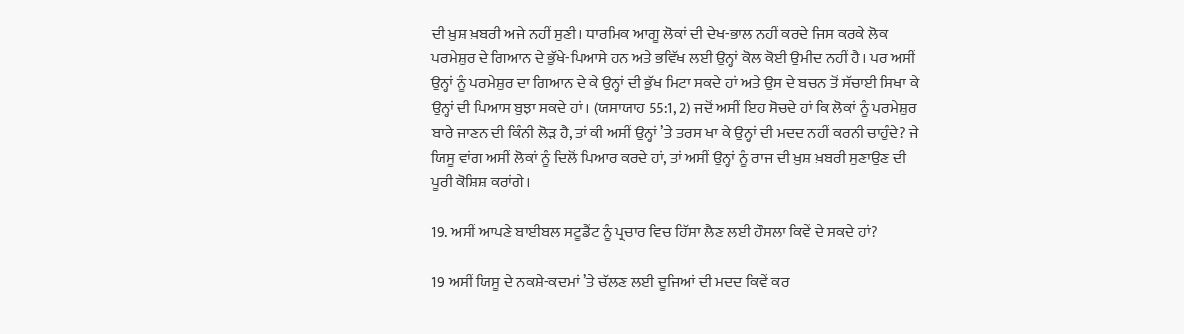ਦੀ ਖ਼ੁਸ਼ ਖ਼ਬਰੀ ਅਜੇ ਨਹੀਂ ਸੁਣੀ। ਧਾਰਮਿਕ ਆਗੂ ਲੋਕਾਂ ਦੀ ਦੇਖ-ਭਾਲ ਨਹੀਂ ਕਰਦੇ ਜਿਸ ਕਰਕੇ ਲੋਕ ਪਰਮੇਸ਼ੁਰ ਦੇ ਗਿਆਨ ਦੇ ਭੁੱਖੇ-ਪਿਆਸੇ ਹਨ ਅਤੇ ਭਵਿੱਖ ਲਈ ਉਨ੍ਹਾਂ ਕੋਲ ਕੋਈ ਉਮੀਦ ਨਹੀਂ ਹੈ। ਪਰ ਅਸੀਂ ਉਨ੍ਹਾਂ ਨੂੰ ਪਰਮੇਸ਼ੁਰ ਦਾ ਗਿਆਨ ਦੇ ਕੇ ਉਨ੍ਹਾਂ ਦੀ ਭੁੱਖ ਮਿਟਾ ਸਕਦੇ ਹਾਂ ਅਤੇ ਉਸ ਦੇ ਬਚਨ ਤੋਂ ਸੱਚਾਈ ਸਿਖਾ ਕੇ ਉਨ੍ਹਾਂ ਦੀ ਪਿਆਸ ਬੁਝਾ ਸਕਦੇ ਹਾਂ। (ਯਸਾਯਾਹ 55:1, 2) ਜਦੋਂ ਅਸੀਂ ਇਹ ਸੋਚਦੇ ਹਾਂ ਕਿ ਲੋਕਾਂ ਨੂੰ ਪਰਮੇਸ਼ੁਰ ਬਾਰੇ ਜਾਣਨ ਦੀ ਕਿੰਨੀ ਲੋੜ ਹੈ, ਤਾਂ ਕੀ ਅਸੀਂ ਉਨ੍ਹਾਂ ’ਤੇ ਤਰਸ ਖਾ ਕੇ ਉਨ੍ਹਾਂ ਦੀ ਮਦਦ ਨਹੀਂ ਕਰਨੀ ਚਾਹੁੰਦੇ? ਜੇ ਯਿਸੂ ਵਾਂਗ ਅਸੀਂ ਲੋਕਾਂ ਨੂੰ ਦਿਲੋਂ ਪਿਆਰ ਕਰਦੇ ਹਾਂ, ਤਾਂ ਅਸੀਂ ਉਨ੍ਹਾਂ ਨੂੰ ਰਾਜ ਦੀ ਖ਼ੁਸ਼ ਖ਼ਬਰੀ ਸੁਣਾਉਣ ਦੀ ਪੂਰੀ ਕੋਸ਼ਿਸ਼ ਕਰਾਂਗੇ।

19. ਅਸੀਂ ਆਪਣੇ ਬਾਈਬਲ ਸਟੂਡੈਂਟ ਨੂੰ ਪ੍ਰਚਾਰ ਵਿਚ ਹਿੱਸਾ ਲੈਣ ਲਈ ਹੌਸਲਾ ਕਿਵੇਂ ਦੇ ਸਕਦੇ ਹਾਂ?

19 ਅਸੀਂ ਯਿਸੂ ਦੇ ਨਕਸ਼ੇ-ਕਦਮਾਂ ’ਤੇ ਚੱਲਣ ਲਈ ਦੂਜਿਆਂ ਦੀ ਮਦਦ ਕਿਵੇਂ ਕਰ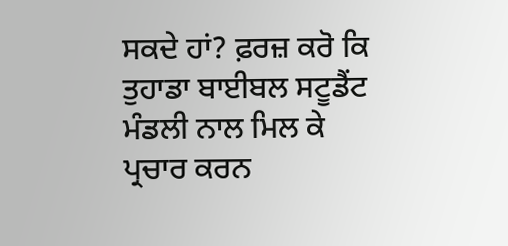ਸਕਦੇ ਹਾਂ? ਫ਼ਰਜ਼ ਕਰੋ ਕਿ ਤੁਹਾਡਾ ਬਾਈਬਲ ਸਟੂਡੈਂਟ ਮੰਡਲੀ ਨਾਲ ਮਿਲ ਕੇ ਪ੍ਰਚਾਰ ਕਰਨ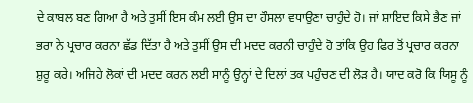ਦੇ ਕਾਬਲ ਬਣ ਗਿਆ ਹੈ ਅਤੇ ਤੁਸੀਂ ਇਸ ਕੰਮ ਲਈ ਉਸ ਦਾ ਹੌਸਲਾ ਵਧਾਉਣਾ ਚਾਹੁੰਦੇ ਹੋ। ਜਾਂ ਸ਼ਾਇਦ ਕਿਸੇ ਭੈਣ ਜਾਂ ਭਰਾ ਨੇ ਪ੍ਰਚਾਰ ਕਰਨਾ ਛੱਡ ਦਿੱਤਾ ਹੈ ਅਤੇ ਤੁਸੀਂ ਉਸ ਦੀ ਮਦਦ ਕਰਨੀ ਚਾਹੁੰਦੇ ਹੋ ਤਾਂਕਿ ਉਹ ਫਿਰ ਤੋਂ ਪ੍ਰਚਾਰ ਕਰਨਾ ਸ਼ੁਰੂ ਕਰੇ। ਅਜਿਹੇ ਲੋਕਾਂ ਦੀ ਮਦਦ ਕਰਨ ਲਈ ਸਾਨੂੰ ਉਨ੍ਹਾਂ ਦੇ ਦਿਲਾਂ ਤਕ ਪਹੁੰਚਣ ਦੀ ਲੋੜ ਹੈ। ਯਾਦ ਕਰੋ ਕਿ ਯਿਸੂ ਨੂੰ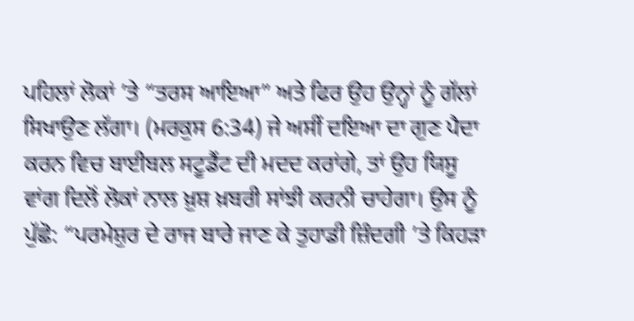ਪਹਿਲਾਂ ਲੋਕਾਂ ’ਤੇ “ਤਰਸ ਆਇਆ” ਅਤੇ ਫਿਰ ਉਹ ਉਨ੍ਹਾਂ ਨੂੰ ਗੱਲਾਂ ਸਿਖਾਉਣ ਲੱਗਾ। (ਮਰਕੁਸ 6:34) ਜੇ ਅਸੀਂ ਦਇਆ ਦਾ ਗੁਣ ਪੈਦਾ ਕਰਨ ਵਿਚ ਬਾਈਬਲ ਸਟੂਡੈਂਟ ਦੀ ਮਦਦ ਕਰਾਂਗੇ, ਤਾਂ ਉਹ ਯਿਸੂ ਵਾਂਗ ਦਿਲੋਂ ਲੋਕਾਂ ਨਾਲ ਖ਼ੁਸ਼ ਖ਼ਬਰੀ ਸਾਂਝੀ ਕਰਨੀ ਚਾਹੇਗਾ। ਉਸ ਨੂੰ ਪੁੱਛੋ: “ਪਰਮੇਸ਼ੁਰ ਦੇ ਰਾਜ ਬਾਰੇ ਜਾਣ ਕੇ ਤੁਹਾਡੀ ਜ਼ਿੰਦਗੀ ’ਤੇ ਕਿਹੜਾ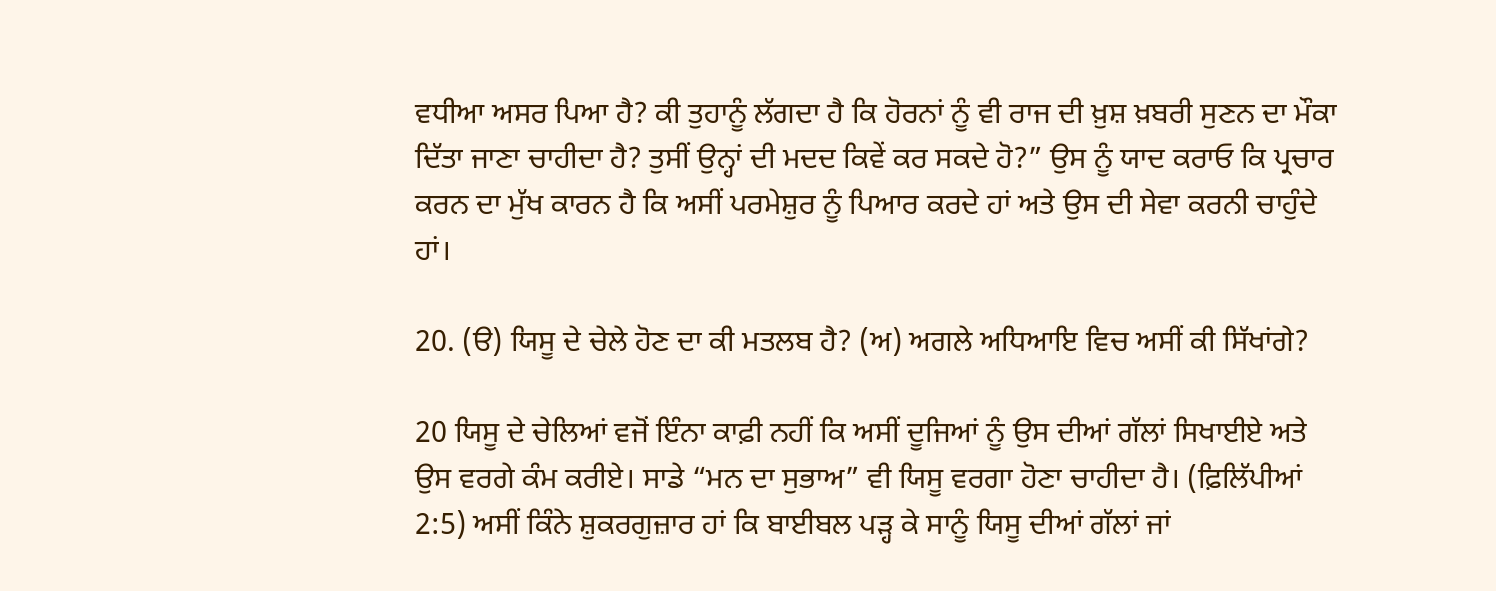ਵਧੀਆ ਅਸਰ ਪਿਆ ਹੈ? ਕੀ ਤੁਹਾਨੂੰ ਲੱਗਦਾ ਹੈ ਕਿ ਹੋਰਨਾਂ ਨੂੰ ਵੀ ਰਾਜ ਦੀ ਖ਼ੁਸ਼ ਖ਼ਬਰੀ ਸੁਣਨ ਦਾ ਮੌਕਾ ਦਿੱਤਾ ਜਾਣਾ ਚਾਹੀਦਾ ਹੈ? ਤੁਸੀਂ ਉਨ੍ਹਾਂ ਦੀ ਮਦਦ ਕਿਵੇਂ ਕਰ ਸਕਦੇ ਹੋ?” ਉਸ ਨੂੰ ਯਾਦ ਕਰਾਓ ਕਿ ਪ੍ਰਚਾਰ ਕਰਨ ਦਾ ਮੁੱਖ ਕਾਰਨ ਹੈ ਕਿ ਅਸੀਂ ਪਰਮੇਸ਼ੁਰ ਨੂੰ ਪਿਆਰ ਕਰਦੇ ਹਾਂ ਅਤੇ ਉਸ ਦੀ ਸੇਵਾ ਕਰਨੀ ਚਾਹੁੰਦੇ ਹਾਂ।

20. (ੳ) ਯਿਸੂ ਦੇ ਚੇਲੇ ਹੋਣ ਦਾ ਕੀ ਮਤਲਬ ਹੈ? (ਅ) ਅਗਲੇ ਅਧਿਆਇ ਵਿਚ ਅਸੀਂ ਕੀ ਸਿੱਖਾਂਗੇ?

20 ਯਿਸੂ ਦੇ ਚੇਲਿਆਂ ਵਜੋਂ ਇੰਨਾ ਕਾਫ਼ੀ ਨਹੀਂ ਕਿ ਅਸੀਂ ਦੂਜਿਆਂ ਨੂੰ ਉਸ ਦੀਆਂ ਗੱਲਾਂ ਸਿਖਾਈਏ ਅਤੇ ਉਸ ਵਰਗੇ ਕੰਮ ਕਰੀਏ। ਸਾਡੇ “ਮਨ ਦਾ ਸੁਭਾਅ” ਵੀ ਯਿਸੂ ਵਰਗਾ ਹੋਣਾ ਚਾਹੀਦਾ ਹੈ। (ਫ਼ਿਲਿੱਪੀਆਂ 2:5) ਅਸੀਂ ਕਿੰਨੇ ਸ਼ੁਕਰਗੁਜ਼ਾਰ ਹਾਂ ਕਿ ਬਾਈਬਲ ਪੜ੍ਹ ਕੇ ਸਾਨੂੰ ਯਿਸੂ ਦੀਆਂ ਗੱਲਾਂ ਜਾਂ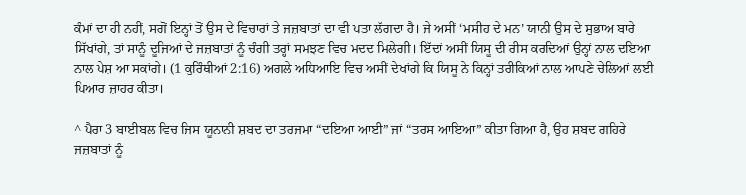ਕੰਮਾਂ ਦਾ ਹੀ ਨਹੀਂ, ਸਗੋਂ ਇਨ੍ਹਾਂ ਤੋਂ ਉਸ ਦੇ ਵਿਚਾਰਾਂ ਤੇ ਜਜ਼ਬਾਤਾਂ ਦਾ ਵੀ ਪਤਾ ਲੱਗਦਾ ਹੈ। ਜੇ ਅਸੀਂ ‘ਮਸੀਹ ਦੇ ਮਨ’ ਯਾਨੀ ਉਸ ਦੇ ਸੁਭਾਅ ਬਾਰੇ ਸਿੱਖਾਂਗੇ, ਤਾਂ ਸਾਨੂੰ ਦੂਜਿਆਂ ਦੇ ਜਜ਼ਬਾਤਾਂ ਨੂੰ ਚੰਗੀ ਤਰ੍ਹਾਂ ਸਮਝਣ ਵਿਚ ਮਦਦ ਮਿਲੇਗੀ। ਇੱਦਾਂ ਅਸੀਂ ਯਿਸੂ ਦੀ ਰੀਸ ਕਰਦਿਆਂ ਉਨ੍ਹਾਂ ਨਾਲ ਦਇਆ ਨਾਲ ਪੇਸ਼ ਆ ਸਕਾਂਗੇ। (1 ਕੁਰਿੰਥੀਆਂ 2:16) ਅਗਲੇ ਅਧਿਆਇ ਵਿਚ ਅਸੀਂ ਦੇਖਾਂਗੇ ਕਿ ਯਿਸੂ ਨੇ ਕਿਨ੍ਹਾਂ ਤਰੀਕਿਆਂ ਨਾਲ ਆਪਣੇ ਚੇਲਿਆਂ ਲਈ ਪਿਆਰ ਜ਼ਾਹਰ ਕੀਤਾ।

^ ਪੈਰਾ 3 ਬਾਈਬਲ ਵਿਚ ਜਿਸ ਯੂਨਾਨੀ ਸ਼ਬਦ ਦਾ ਤਰਜਮਾ “ਦਇਆ ਆਈ” ਜਾਂ “ਤਰਸ ਆਇਆ” ਕੀਤਾ ਗਿਆ ਹੈ, ਉਹ ਸ਼ਬਦ ਗਹਿਰੇ ਜਜ਼ਬਾਤਾਂ ਨੂੰ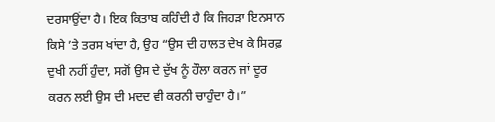ਦਰਸਾਉਂਦਾ ਹੈ। ਇਕ ਕਿਤਾਬ ਕਹਿੰਦੀ ਹੈ ਕਿ ਜਿਹੜਾ ਇਨਸਾਨ ਕਿਸੇ ’ਤੇ ਤਰਸ ਖਾਂਦਾ ਹੈ, ਉਹ “ਉਸ ਦੀ ਹਾਲਤ ਦੇਖ ਕੇ ਸਿਰਫ਼ ਦੁਖੀ ਨਹੀਂ ਹੁੰਦਾ, ਸਗੋਂ ਉਸ ਦੇ ਦੁੱਖ ਨੂੰ ਹੌਲਾ ਕਰਨ ਜਾਂ ਦੂਰ ਕਰਨ ਲਈ ਉਸ ਦੀ ਮਦਦ ਵੀ ਕਰਨੀ ਚਾਹੁੰਦਾ ਹੈ।”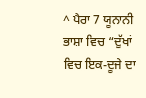^ ਪੈਰਾ 7 ਯੂਨਾਨੀ ਭਾਸ਼ਾ ਵਿਚ “ਦੁੱਖਾਂ ਵਿਚ ਇਕ-ਦੂਜੇ ਦਾ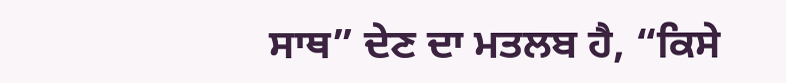ਸਾਥ” ਦੇਣ ਦਾ ਮਤਲਬ ਹੈ, “ਕਿਸੇ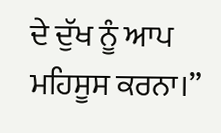ਦੇ ਦੁੱਖ ਨੂੰ ਆਪ ਮਹਿਸੂਸ ਕਰਨਾ।”